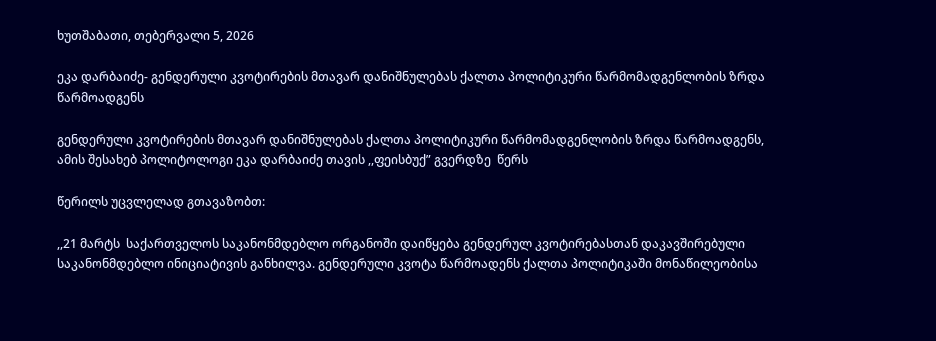ხუთშაბათი, თებერვალი 5, 2026

ეკა დარბაიძე- გენდერული კვოტირების მთავარ დანიშნულებას ქალთა პოლიტიკური წარმომადგენლობის ზრდა წარმოადგენს

გენდერული კვოტირების მთავარ დანიშნულებას ქალთა პოლიტიკური წარმომადგენლობის ზრდა წარმოადგენს, ამის შესახებ პოლიტოლოგი ეკა დარბაიძე თავის ,,ფეისბუქ” გვერდზე  წერს

წერილს უცვლელად გთავაზობთ:

,,21 მარტს  საქართველოს საკანონმდებლო ორგანოში დაიწყება გენდერულ კვოტირებასთან დაკავშირებული საკანონმდებლო ინიციატივის განხილვა. გენდერული კვოტა წარმოადენს ქალთა პოლიტიკაში მონაწილეობისა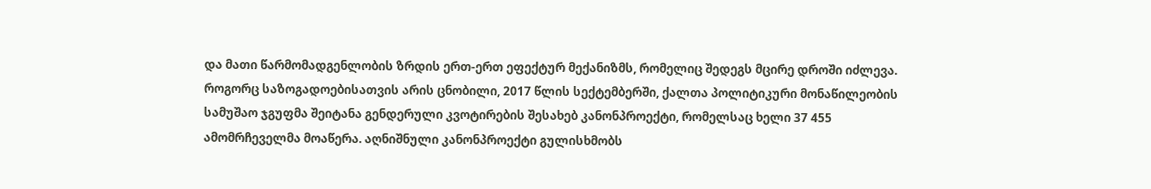და მათი წარმომადგენლობის ზრდის ერთ-ერთ ეფექტურ მექანიზმს, რომელიც შედეგს მცირე დროში იძლევა.  როგორც საზოგადოებისათვის არის ცნობილი, 2017 წლის სექტემბერში, ქალთა პოლიტიკური მონაწილეობის სამუშაო ჯგუფმა შეიტანა გენდერული კვოტირების შესახებ კანონპროექტი, რომელსაც ხელი 37 455 ამომრჩეველმა მოაწერა. აღნიშნული კანონპროექტი გულისხმობს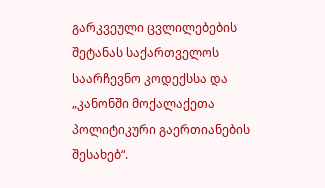გარკვეული ცვლილებების შეტანას საქართველოს საარჩევნო კოდექსსა და „კანონში მოქალაქეთა პოლიტიკური გაერთიანების შესახებ“.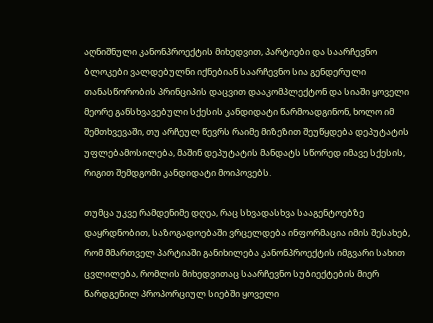აღნიშნული კანონპროექტის მიხედვით, პარტიები და საარჩევნო ბლოკები ვალდებულნი იქნებიან საარჩევნო სია გენდერული თანასწორობის პრინციპის დაცვით დააკომპლექტონ და სიაში ყოველი მეორე განსხვავებული სქესის კანდიდატი წარმოადგინონ, ხოლო იმ შემთხვევაში, თუ არჩეულ წევრს რაიმე მიზეზით შეუწყდება დეპუტატის უფლებამოსილება, მაშინ დეპუტატის მანდატს სწორედ იმავე სქესის, რიგით შემდგომი კანდიდატი მოიპოვებს.

თუმცა უკვე რამდენიმე დღეა, რაც სხვადასხვა სააგენტოებზე დაყრდნობით, საზოგადოებაში ვრცელდება ინფორმაცია იმის შესახებ, რომ მმართველ პარტიაში განიხილება კანონპროექტის იმგვარი სახით ცვლილება, რომლის მიხედვითაც საარჩევნო სუბიექტების მიერ წარდგენილ პროპორციულ სიებში ყოველი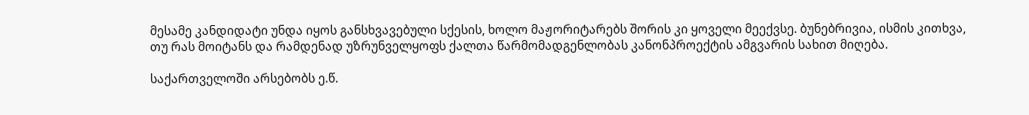მესამე კანდიდატი უნდა იყოს განსხვავებული სქესის, ხოლო მაჟორიტარებს შორის კი ყოველი მეექვსე. ბუნებრივია, ისმის კითხვა, თუ რას მოიტანს და რამდენად უზრუნველყოფს ქალთა წარმომადგენლობას კანონპროექტის ამგვარის სახით მიღება.

საქართველოში არსებობს ე.წ.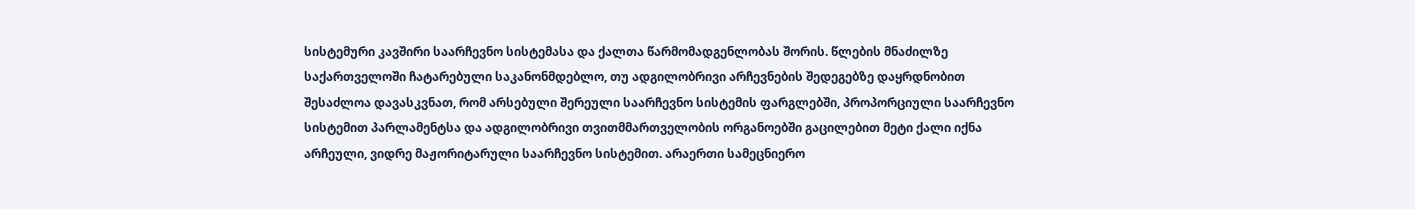სისტემური კავშირი საარჩევნო სისტემასა და ქალთა წარმომადგენლობას შორის. წლების მნაძილზე საქართველოში ჩატარებული საკანონმდებლო, თუ ადგილობრივი არჩევნების შედეგებზე დაყრდნობით შესაძლოა დავასკვნათ, რომ არსებული შერეული საარჩევნო სისტემის ფარგლებში, პროპორციული საარჩევნო სისტემით პარლამენტსა და ადგილობრივი თვითმმართველობის ორგანოებში გაცილებით მეტი ქალი იქნა არჩეული, ვიდრე მაჟორიტარული საარჩევნო სისტემით. არაერთი სამეცნიერო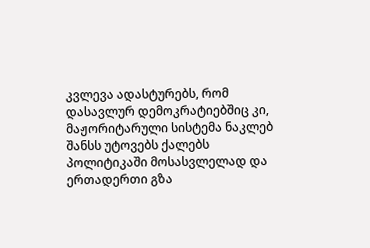კვლევა ადასტურებს, რომ დასავლურ დემოკრატიებშიც კი, მაჟორიტარული სისტემა ნაკლებ შანსს უტოვებს ქალებს პოლიტიკაში მოსასვლელად და ერთადერთი გზა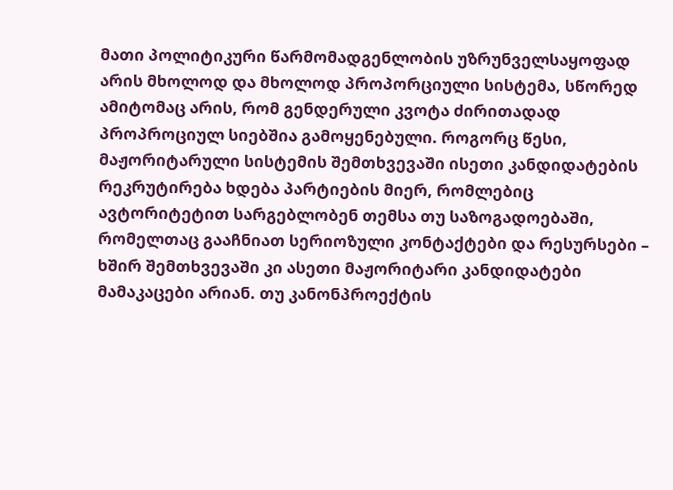მათი პოლიტიკური წარმომადგენლობის უზრუნველსაყოფად არის მხოლოდ და მხოლოდ პროპორციული სისტემა, სწორედ ამიტომაც არის, რომ გენდერული კვოტა ძირითადად პროპროციულ სიებშია გამოყენებული. როგორც წესი, მაჟორიტარული სისტემის შემთხვევაში ისეთი კანდიდატების რეკრუტირება ხდება პარტიების მიერ, რომლებიც ავტორიტეტით სარგებლობენ თემსა თუ საზოგადოებაში, რომელთაც გააჩნიათ სერიოზული კონტაქტები და რესურსები – ხშირ შემთხვევაში კი ასეთი მაჟორიტარი კანდიდატები  მამაკაცები არიან. თუ კანონპროექტის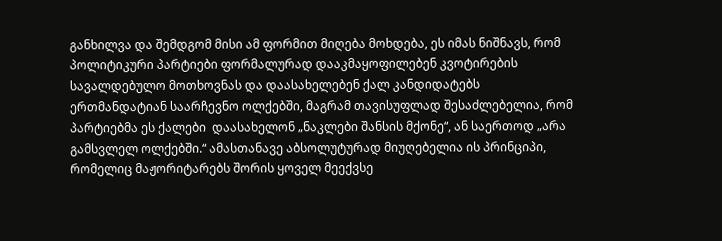განხილვა და შემდგომ მისი ამ ფორმით მიღება მოხდება, ეს იმას ნიშნავს, რომ პოლიტიკური პარტიები ფორმალურად დააკმაყოფილებენ კვოტირების სავალდებულო მოთხოვნას და დაასახელებენ ქალ კანდიდატებს ერთმანდატიან საარჩევნო ოლქებში, მაგრამ თავისუფლად შესაძლებელია, რომ პარტიებმა ეს ქალები  დაასახელონ „ნაკლები შანსის მქონე“, ან საერთოდ „არა გამსვლელ ოლქებში.“ ამასთანავე აბსოლუტურად მიუღებელია ის პრინციპი, რომელიც მაჟორიტარებს შორის ყოველ მეექვსე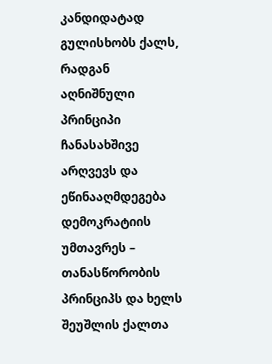კანდიდატად გულისხობს ქალს, რადგან აღნიშნული პრინციპი ჩანასახშივე არღვევს და ეწინააღმდეგება დემოკრატიის უმთავრეს – თანასწორობის პრინციპს და ხელს შეუშლის ქალთა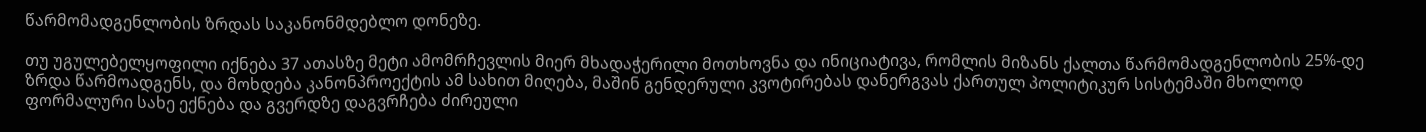წარმომადგენლობის ზრდას საკანონმდებლო დონეზე.

თუ უგულებელყოფილი იქნება 37 ათასზე მეტი ამომრჩევლის მიერ მხადაჭერილი მოთხოვნა და ინიციატივა, რომლის მიზანს ქალთა წარმომადგენლობის 25%-დე ზრდა წარმოადგენს, და მოხდება კანონპროექტის ამ სახით მიღება, მაშინ გენდერული კვოტირებას დანერგვას ქართულ პოლიტიკურ სისტემაში მხოლოდ ფორმალური სახე ექნება და გვერდზე დაგვრჩება ძირეული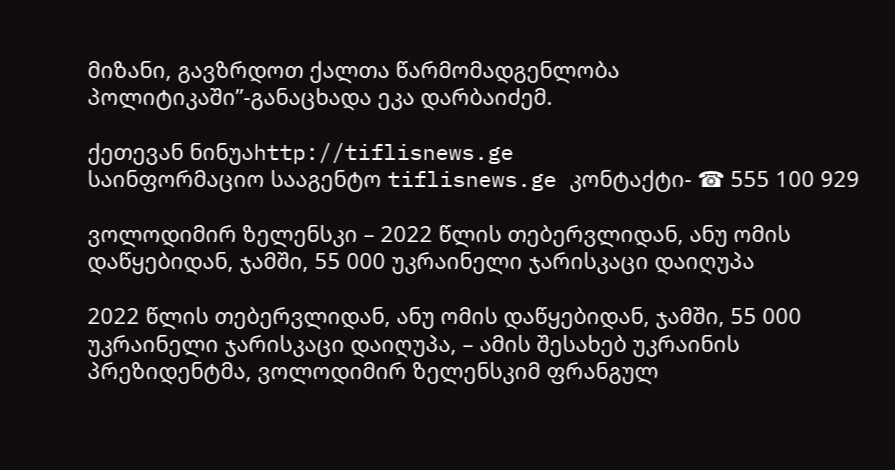მიზანი, გავზრდოთ ქალთა წარმომადგენლობა  პოლიტიკაში”-განაცხადა ეკა დარბაიძემ.

ქეთევან ნინუაhttp://tiflisnews.ge
საინფორმაციო სააგენტო tiflisnews.ge კონტაქტი- ☎ 555 100 929

ვოლოდიმირ ზელენსკი – 2022 წლის თებერვლიდან, ანუ ომის დაწყებიდან, ჯამში, 55 000 უკრაინელი ჯარისკაცი დაიღუპა

2022 წლის თებერვლიდან, ანუ ომის დაწყებიდან, ჯამში, 55 000 უკრაინელი ჯარისკაცი დაიღუპა, – ამის შესახებ უკრაინის პრეზიდენტმა, ვოლოდიმირ ზელენსკიმ ფრანგულ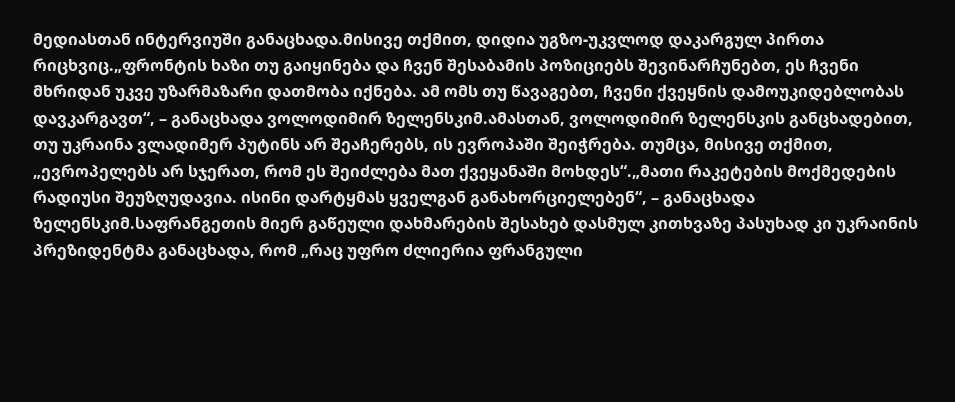მედიასთან ინტერვიუში განაცხადა.მისივე თქმით, დიდია უგზო-უკვლოდ დაკარგულ პირთა რიცხვიც.„ფრონტის ხაზი თუ გაიყინება და ჩვენ შესაბამის პოზიციებს შევინარჩუნებთ, ეს ჩვენი მხრიდან უკვე უზარმაზარი დათმობა იქნება. ამ ომს თუ წავაგებთ, ჩვენი ქვეყნის დამოუკიდებლობას დავკარგავთ“, – განაცხადა ვოლოდიმირ ზელენსკიმ.ამასთან, ვოლოდიმირ ზელენსკის განცხადებით, თუ უკრაინა ვლადიმერ პუტინს არ შეაჩერებს, ის ევროპაში შეიჭრება. თუმცა, მისივე თქმით, „ევროპელებს არ სჯერათ, რომ ეს შეიძლება მათ ქვეყანაში მოხდეს“.„მათი რაკეტების მოქმედების რადიუსი შეუზღუდავია. ისინი დარტყმას ყველგან განახორციელებენ“, – განაცხადა ზელენსკიმ.საფრანგეთის მიერ გაწეული დახმარების შესახებ დასმულ კითხვაზე პასუხად კი უკრაინის პრეზიდენტმა განაცხადა, რომ „რაც უფრო ძლიერია ფრანგული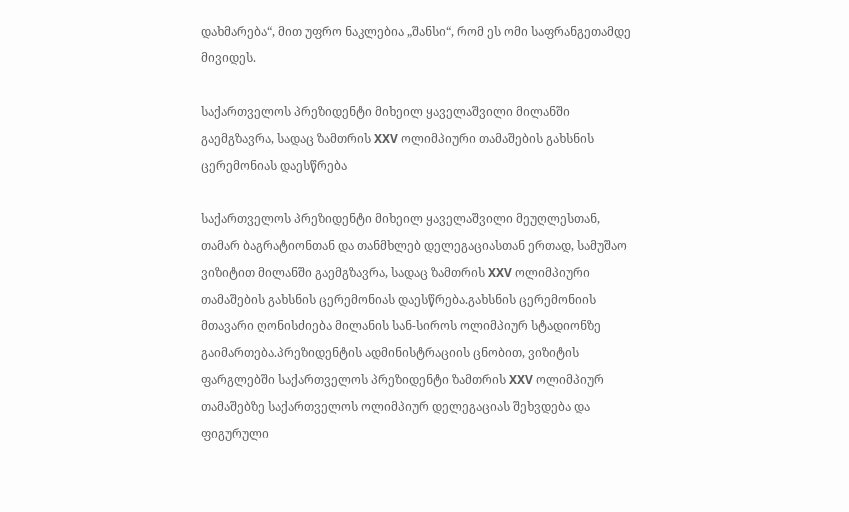დახმარება“, მით უფრო ნაკლებია „შანსი“, რომ ეს ომი საფრანგეთამდე მივიდეს.

საქართველოს პრეზიდენტი მიხეილ ყაველაშვილი მილანში გაემგზავრა, სადაც ზამთრის XXV ოლიმპიური თამაშების გახსნის ცერემონიას დაესწრება

საქართველოს პრეზიდენტი მიხეილ ყაველაშვილი მეუღლესთან, თამარ ბაგრატიონთან და თანმხლებ დელეგაციასთან ერთად, სამუშაო ვიზიტით მილანში გაემგზავრა, სადაც ზამთრის XXV ოლიმპიური თამაშების გახსნის ცერემონიას დაესწრება.გახსნის ცერემონიის მთავარი ღონისძიება მილანის სან-სიროს ოლიმპიურ სტადიონზე გაიმართება.პრეზიდენტის ადმინისტრაციის ცნობით, ვიზიტის ფარგლებში საქართველოს პრეზიდენტი ზამთრის XXV ოლიმპიურ თამაშებზე საქართველოს ოლიმპიურ დელეგაციას შეხვდება და ფიგურული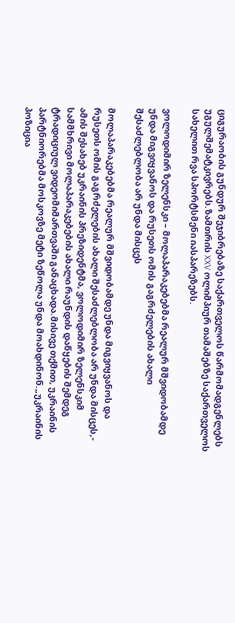ციგურაობის გუნდურ შეჯიბრებაზე საქართველოს წარმომადგენლებს უგულშემატკივრებს.ზამთრის XXV ოლიმპიურ თამაშებზე საქართველოს სახელით რვა სპორტსმენი იასპარეზებს.

ვოლოდიმირ ზელენსკი – მოლაპარაკებებმა რეალურ მშვიდობამდე უნდა მიგვიყვანოს და რუსეთს ომის გაგრძელების ახალი შესაძლებლობა არ უნდა მისცეს

მოლაპარაკებებმა რეალურ მშვიდობამდე უნდა მიგვიყვანოს და რუსეთს ომის გაგრძელების ახალი შესაძლებლობა არ უნდა მისცეს,- ამის შესახებ უკრაინის პრეზიდენტმა, ვოლოდიმირ ზელენსკიმ სამმხრივი მოლაპარაკებების ახალი რაუნდის დაწყების შემდეგ ტრადიციულ ვიდეომიმართვაში განაცხადა.მისივე თქმით, უკრაინის პარტნიორებმა მოსკოვზე მეტი ზეწოლა უნდა მოახდინონ.„უკრაინის პოზიცია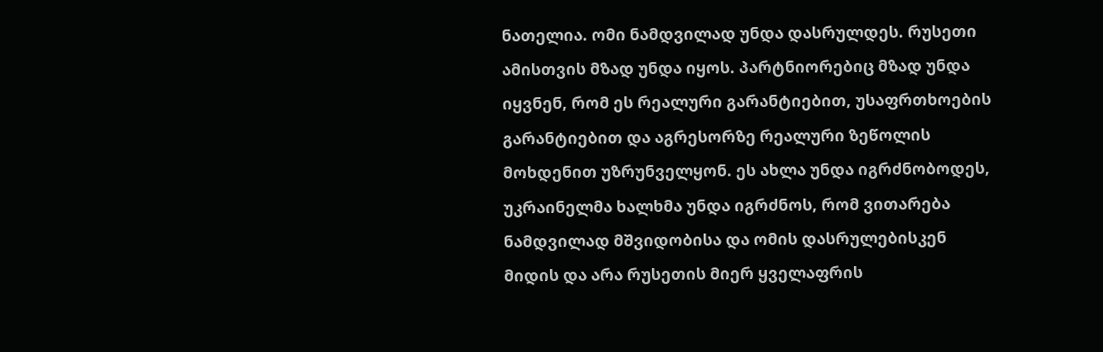ნათელია. ომი ნამდვილად უნდა დასრულდეს. რუსეთი ამისთვის მზად უნდა იყოს. პარტნიორებიც მზად უნდა იყვნენ, რომ ეს რეალური გარანტიებით, უსაფრთხოების გარანტიებით და აგრესორზე რეალური ზეწოლის მოხდენით უზრუნველყონ. ეს ახლა უნდა იგრძნობოდეს, უკრაინელმა ხალხმა უნდა იგრძნოს, რომ ვითარება ნამდვილად მშვიდობისა და ომის დასრულებისკენ მიდის და არა რუსეთის მიერ ყველაფრის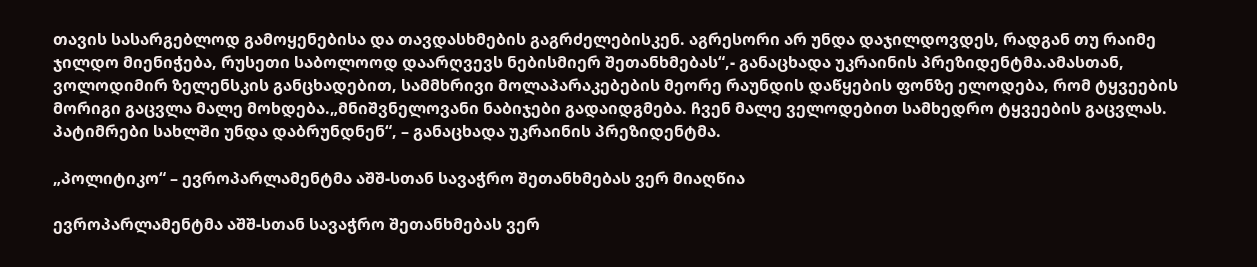თავის სასარგებლოდ გამოყენებისა და თავდასხმების გაგრძელებისკენ. აგრესორი არ უნდა დაჯილდოვდეს, რადგან თუ რაიმე ჯილდო მიენიჭება, რუსეთი საბოლოოდ დაარღვევს ნებისმიერ შეთანხმებას“,- განაცხადა უკრაინის პრეზიდენტმა.ამასთან, ვოლოდიმირ ზელენსკის განცხადებით, სამმხრივი მოლაპარაკებების მეორე რაუნდის დაწყების ფონზე ელოდება, რომ ტყვეების მორიგი გაცვლა მალე მოხდება.„მნიშვნელოვანი ნაბიჯები გადაიდგმება. ჩვენ მალე ველოდებით სამხედრო ტყვეების გაცვლას. პატიმრები სახლში უნდა დაბრუნდნენ“, – განაცხადა უკრაინის პრეზიდენტმა.

„პოლიტიკო“ – ევროპარლამენტმა აშშ-სთან სავაჭრო შეთანხმებას ვერ მიაღწია

ევროპარლამენტმა აშშ-სთან სავაჭრო შეთანხმებას ვერ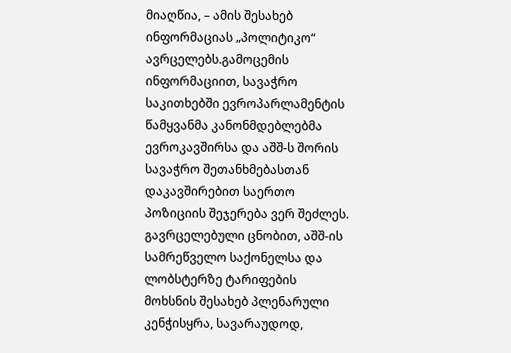მიაღწია, – ამის შესახებ ინფორმაციას „პოლიტიკო“ ავრცელებს.გამოცემის ინფორმაციით, სავაჭრო საკითხებში ევროპარლამენტის წამყვანმა კანონმდებლებმა ევროკავშირსა და აშშ-ს შორის სავაჭრო შეთანხმებასთან დაკავშირებით საერთო პოზიციის შეჯერება ვერ შეძლეს. გავრცელებული ცნობით, აშშ-ის სამრეწველო საქონელსა და ლობსტერზე ტარიფების მოხსნის შესახებ პლენარული კენჭისყრა, სავარაუდოდ,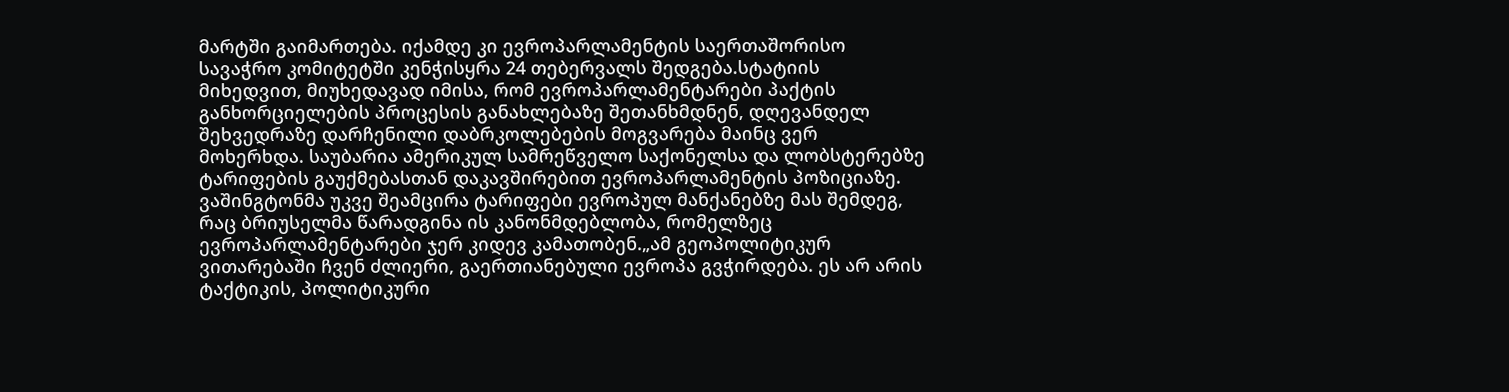მარტში გაიმართება. იქამდე კი ევროპარლამენტის საერთაშორისო სავაჭრო კომიტეტში კენჭისყრა 24 თებერვალს შედგება.სტატიის მიხედვით, მიუხედავად იმისა, რომ ევროპარლამენტარები პაქტის განხორციელების პროცესის განახლებაზე შეთანხმდნენ, დღევანდელ შეხვედრაზე დარჩენილი დაბრკოლებების მოგვარება მაინც ვერ მოხერხდა. საუბარია ამერიკულ სამრეწველო საქონელსა და ლობსტერებზე ტარიფების გაუქმებასთან დაკავშირებით ევროპარლამენტის პოზიციაზე. ვაშინგტონმა უკვე შეამცირა ტარიფები ევროპულ მანქანებზე მას შემდეგ, რაც ბრიუსელმა წარადგინა ის კანონმდებლობა, რომელზეც ევროპარლამენტარები ჯერ კიდევ კამათობენ.„ამ გეოპოლიტიკურ ვითარებაში ჩვენ ძლიერი, გაერთიანებული ევროპა გვჭირდება. ეს არ არის ტაქტიკის, პოლიტიკური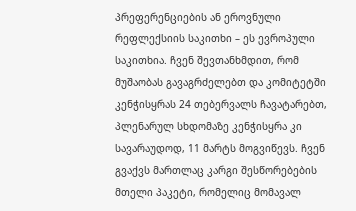პრეფერენციების ან ეროვნული რეფლექსიის საკითხი – ეს ევროპული საკითხია. ჩვენ შევთანხმდით, რომ მუშაობას გავაგრძელებთ და კომიტეტში კენჭისყრას 24 თებერვალს ჩავატარებთ, პლენარულ სხდომაზე კენჭისყრა კი სავარაუდოდ, 11 მარტს მოგვიწევს. ჩვენ გვაქვს მართლაც კარგი შესწორებების მთელი პაკეტი, რომელიც მომავალ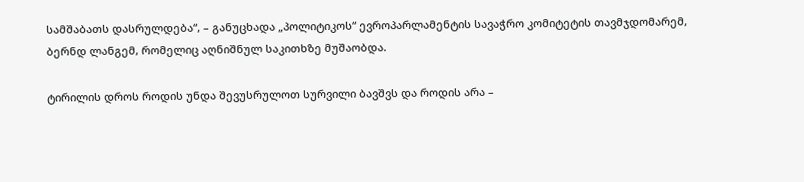სამშაბათს დასრულდება“, – განუცხადა „პოლიტიკოს“ ევროპარლამენტის სავაჭრო კომიტეტის თავმჯდომარემ, ბერნდ ლანგემ, რომელიც აღნიშნულ საკითხზე მუშაობდა.

ტირილის დროს როდის უნდა შევუსრულოთ სურვილი ბავშვს და როდის არა –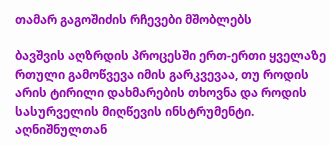თამარ გაგოშიძის რჩევები მშობლებს

ბავშვის აღზრდის პროცესში ერთ-ერთი ყველაზე რთული გამოწვევა იმის გარკვევაა, თუ როდის არის ტირილი დახმარების თხოვნა და როდის სასურველის მიღწევის ინსტრუმენტი. აღნიშნულთან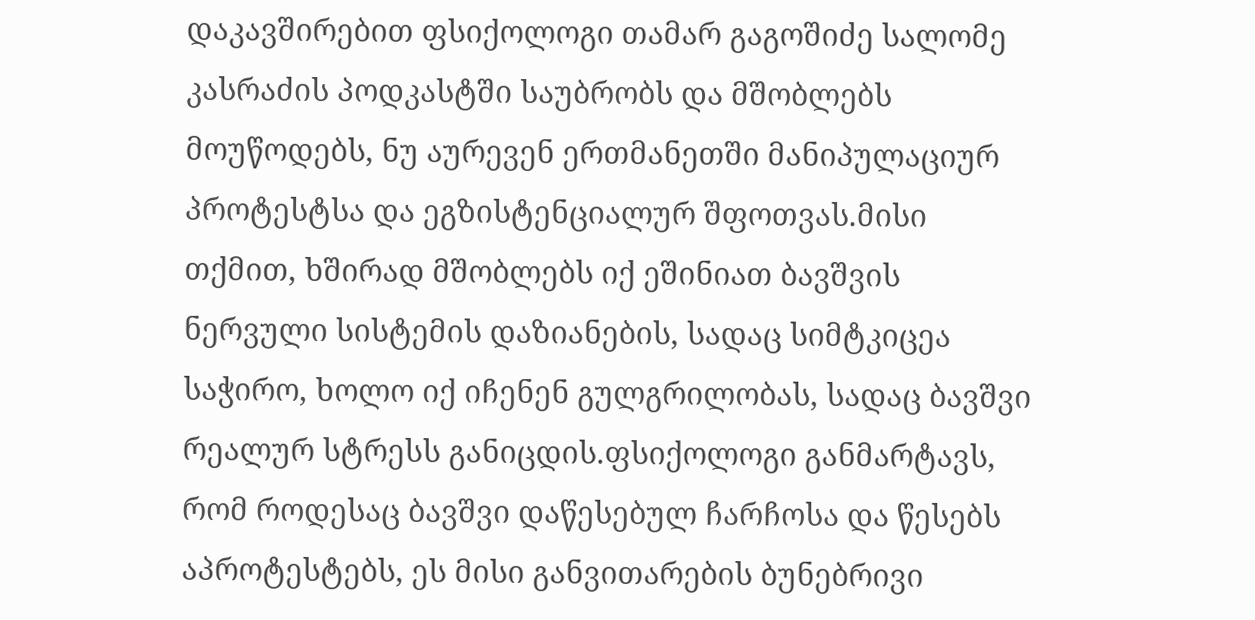დაკავშირებით ფსიქოლოგი თამარ გაგოშიძე სალომე კასრაძის პოდკასტში საუბრობს და მშობლებს მოუწოდებს, ნუ აურევენ ერთმანეთში მანიპულაციურ პროტესტსა და ეგზისტენციალურ შფოთვას.მისი თქმით, ხშირად მშობლებს იქ ეშინიათ ბავშვის ნერვული სისტემის დაზიანების, სადაც სიმტკიცეა საჭირო, ხოლო იქ იჩენენ გულგრილობას, სადაც ბავშვი რეალურ სტრესს განიცდის.ფსიქოლოგი განმარტავს, რომ როდესაც ბავშვი დაწესებულ ჩარჩოსა და წესებს აპროტესტებს, ეს მისი განვითარების ბუნებრივი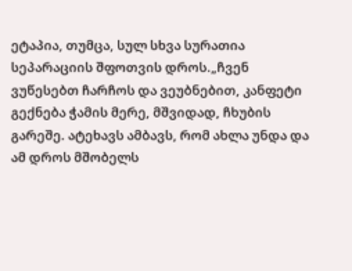ეტაპია, თუმცა, სულ სხვა სურათია სეპარაციის შფოთვის დროს.„ჩვენ ვუწესებთ ჩარჩოს და ვეუბნებით, კანფეტი გექნება ჭამის მერე, მშვიდად, ჩხუბის გარეშე. ატეხავს ამბავს, რომ ახლა უნდა და ამ დროს მშობელს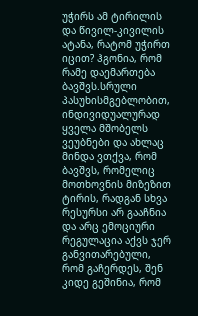უჭირს ამ ტირილის და წივილ-კივილის ატანა, რატომ უჭირთ იცით? ჰგონია, რომ რამე დაემართება ბავშვს.სრული პასუხისმგებლობით, ინდივიდუალურად ყველა მშობელს ვეუბნები და ახლაც მინდა ვთქვა, რომ ბავშვს, რომელიც მოთხოვნის მიზეზით ტირის, რადგან სხვა რესურსი არ გააჩნია და არც ემოციური რეგულაცია აქვს ჯერ განვითარებული, რომ გაჩერდეს, შენ კიდე გეშინია, რომ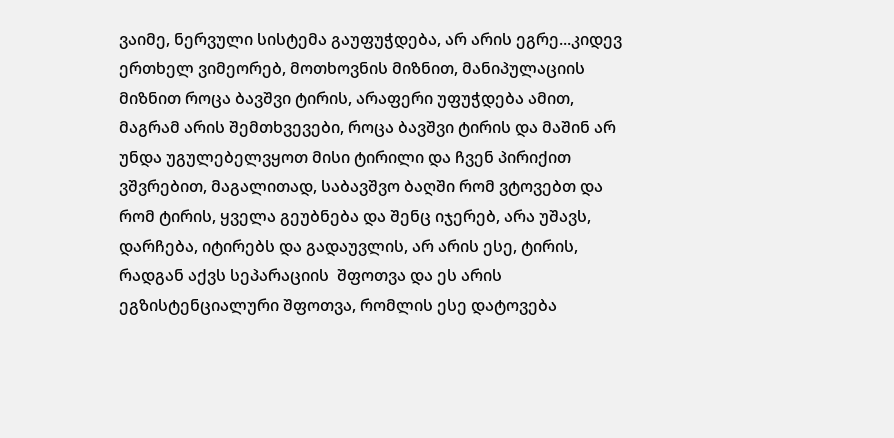ვაიმე, ნერვული სისტემა გაუფუჭდება, არ არის ეგრე...კიდევ ერთხელ ვიმეორებ, მოთხოვნის მიზნით, მანიპულაციის მიზნით როცა ბავშვი ტირის, არაფერი უფუჭდება ამით, მაგრამ არის შემთხვევები, როცა ბავშვი ტირის და მაშინ არ უნდა უგულებელვყოთ მისი ტირილი და ჩვენ პირიქით ვშვრებით, მაგალითად, საბავშვო ბაღში რომ ვტოვებთ და რომ ტირის, ყველა გეუბნება და შენც იჯერებ, არა უშავს, დარჩება, იტირებს და გადაუვლის, არ არის ესე, ტირის, რადგან აქვს სეპარაციის  შფოთვა და ეს არის ეგზისტენციალური შფოთვა, რომლის ესე დატოვება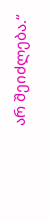არ შეიძლება.“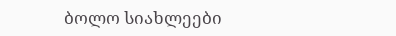ბოლო სიახლეები